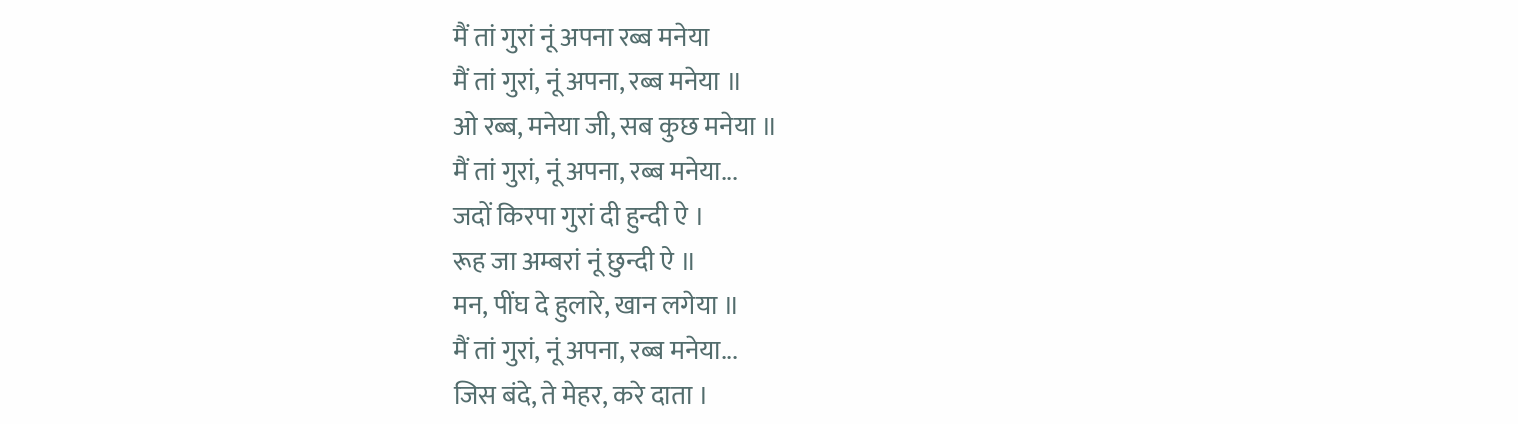मैं तां गुरां नूं अपना रब्ब मनेया
मैं तां गुरां, नूं अपना, रब्ब मनेया ॥
ओ रब्ब, मनेया जी, सब कुछ मनेया ॥
मैं तां गुरां, नूं अपना, रब्ब मनेया...
जदों किरपा गुरां दी हुन्दी ऐ ।
रूह जा अम्बरां नूं छुन्दी ऐ ॥
मन, पींघ दे हुलारे, खान लगेया ॥
मैं तां गुरां, नूं अपना, रब्ब मनेया...
जिस बंदे, ते मेहर, करे दाता ।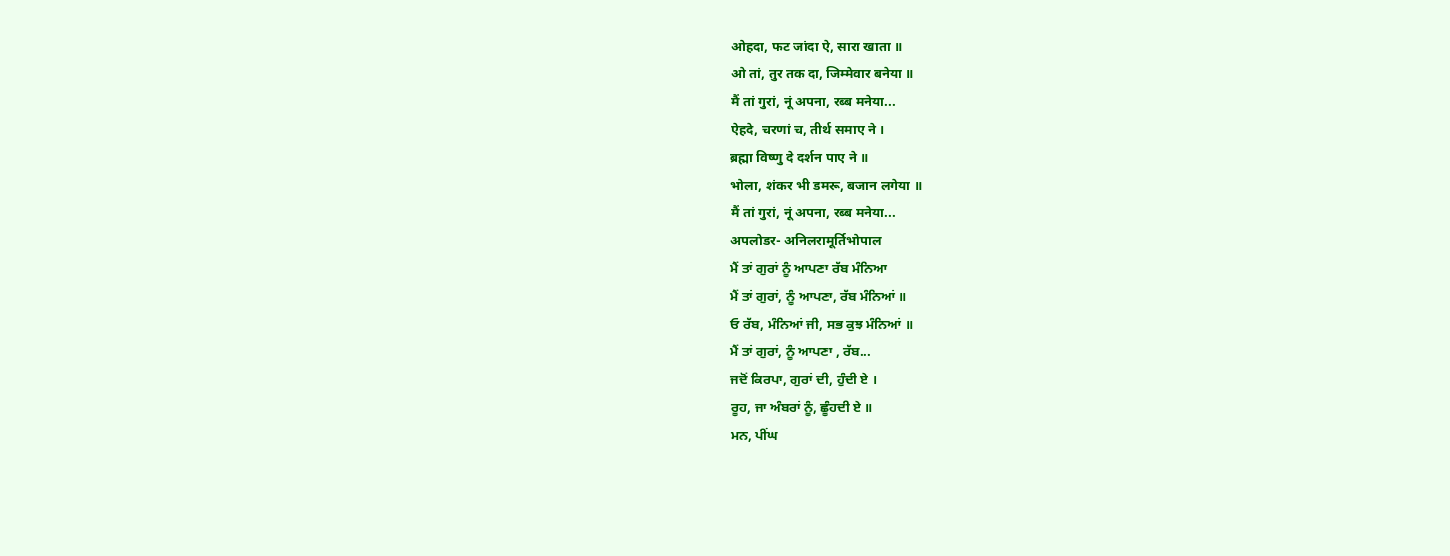ओहदा, फट जांदा ऐ, सारा खाता ॥
ओ तां, तुर तक दा, जिम्मेवार बनेया ॥
मैं तां गुरां, नूं अपना, रब्ब मनेया...
ऐहदे, चरणां च, तीर्थ समाए ने ।
ब्रह्मा विष्णु दे दर्शन पाए ने ॥
भोला, शंकर भी डमरू, बजान लगेया ॥
मैं तां गुरां, नूं अपना, रब्ब मनेया...
अपलोडर- अनिलरामूर्तिभोपाल
ਮੈਂ ਤਾਂ ਗੁਰਾਂ ਨੂੰ ਆਪਣਾ ਰੱਬ ਮੰਨਿਆ
ਮੈਂ ਤਾਂ ਗੁਰਾਂ, ਨੂੰ ਆਪਣਾ, ਰੱਬ ਮੰਨਿਆਂ ॥
ਓ ਰੱਬ, ਮੰਨਿਆਂ ਜੀ, ਸਭ ਕੁਝ ਮੰਨਿਆਂ ॥
ਮੈਂ ਤਾਂ ਗੁਰਾਂ, ਨੂੰ ਆਪਣਾ , ਰੱਬ...
ਜਦੋਂ ਕਿਰਪਾ, ਗੁਰਾਂ ਦੀ, ਹੁੰਦੀ ਏ ।
ਰੂਹ, ਜਾ ਅੰਬਰਾਂ ਨੂੰ, ਛੂੰਹਦੀ ਏ ॥
ਮਨ, ਪੀਂਘ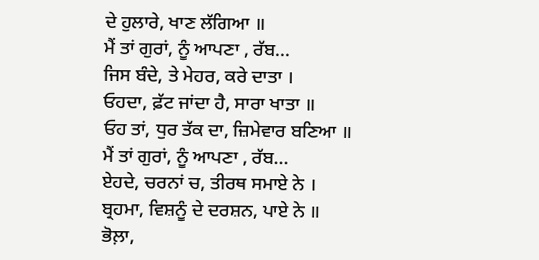ਦੇ ਹੁਲਾਰੇ, ਖਾਣ ਲੱਗਿਆ ॥
ਮੈਂ ਤਾਂ ਗੁਰਾਂ, ਨੂੰ ਆਪਣਾ , ਰੱਬ...
ਜਿਸ ਬੰਦੇ, ਤੇ ਮੇਹਰ, ਕਰੇ ਦਾਤਾ ।
ਓਹਦਾ, ਫ਼ੱਟ ਜਾਂਦਾ ਹੈ, ਸਾਰਾ ਖਾਤਾ ॥
ਓਹ ਤਾਂ, ਧੁਰ ਤੱਕ ਦਾ, ਜ਼ਿਮੇਵਾਰ ਬਣਿਆ ॥
ਮੈਂ ਤਾਂ ਗੁਰਾਂ, ਨੂੰ ਆਪਣਾ , ਰੱਬ...
ਏਹਦੇ, ਚਰਨਾਂ ਚ, ਤੀਰਥ ਸਮਾਏ ਨੇ ।
ਬ੍ਰਹਮਾ, ਵਿਸ਼ਨੂੰ ਦੇ ਦਰਸ਼ਨ, ਪਾਏ ਨੇ ॥
ਭੋਲ਼ਾ,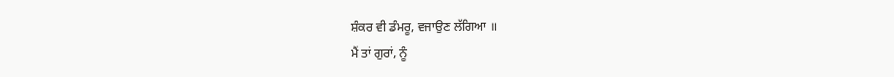ਸ਼ੰਕਰ ਵੀ ਡੰਮਰੂ, ਵਜਾਉਣ ਲੱਗਿਆ ॥
ਮੈਂ ਤਾਂ ਗੁਰਾਂ, ਨੂੰ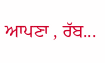ਆਪਣਾ , ਰੱਬ...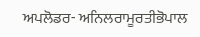ਅਪਲੋਡਰ- ਅਨਿਲਰਾਮੂਰਤੀਭੋਪਾਲ